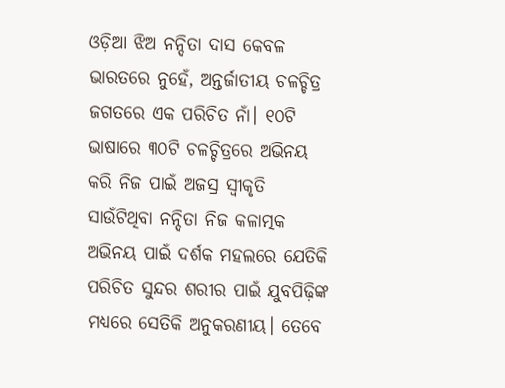ଓଡ଼ିଆ ଝିଅ ନନ୍ଦିତା ଦାସ କେବଳ ଭାରତରେ ନୁହେଁ, ଅନ୍ତର୍ଜାତୀୟ ଚଳଚ୍ଚିତ୍ର ଜଗତରେ ଏକ ପରିଚିତ ନାଁ। ୧୦ଟି ଭାଷାରେ ୩୦ଟି ଚଳଚ୍ଚିତ୍ରରେ ଅଭିନୟ କରି ନିଜ ପାଇଁ ଅଜସ୍ର ସ୍ୱୀକୃତି ସାଉଁଟିଥିବା ନନ୍ଦିତା ନିଜ କଳାତ୍ମକ ଅଭିନୟ ପାଇଁ ଦର୍ଶକ ମହଲରେ ଯେତିକି ପରିଚିତ ସୁନ୍ଦର ଶରୀର ପାଇଁ ଯୁବପିଢ଼ିଙ୍କ ମଧ୍ୟରେ ସେତିକି ଅନୁକରଣୀୟ। ତେବେ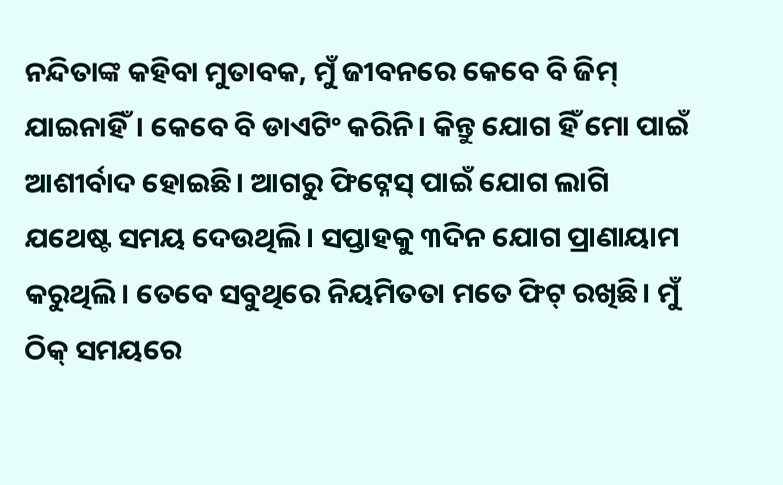ନନ୍ଦିତାଙ୍କ କହିବା ମୁତାବକ, ମୁଁ ଜୀବନରେ କେବେ ବି ଜିମ୍ ଯାଇନାହିଁ। କେବେ ବି ଡାଏଟିଂ କରିନି। କିନ୍ତୁ ଯୋଗ ହିଁ ମୋ ପାଇଁ ଆଶୀର୍ବାଦ ହୋଇଛି। ଆଗରୁ ଫିଟ୍ନେସ୍ ପାଇଁ ଯୋଗ ଲାଗି ଯଥେଷ୍ଟ ସମୟ ଦେଉଥିଲି। ସପ୍ତାହକୁ ୩ଦିନ ଯୋଗ ପ୍ରାଣାୟାମ କରୁଥିଲି। ତେବେ ସବୁଥିରେ ନିୟମିତତା ମତେ ଫିଟ୍ ରଖିଛି। ମୁଁ ଠିକ୍ ସମୟରେ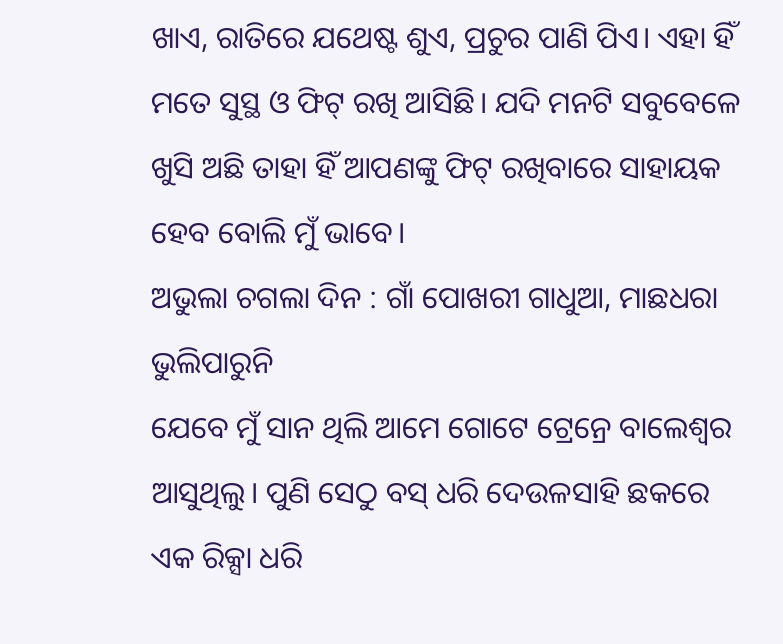ଖାଏ, ରାତିରେ ଯଥେଷ୍ଟ ଶୁଏ, ପ୍ରଚୁର ପାଣି ପିଏ। ଏହା ହିଁ ମତେ ସୁସ୍ଥ ଓ ଫିଟ୍ ରଖି ଆସିଛି। ଯଦି ମନଟି ସବୁବେଳେ ଖୁସି ଅଛି ତାହା ହିଁ ଆପଣଙ୍କୁ ଫିଟ୍ ରଖିବାରେ ସାହାୟକ ହେବ ବୋଲି ମୁଁ ଭାବେ।
ଅଭୁଲା ଚଗଲା ଦିନ : ଗାଁ ପୋଖରୀ ଗାଧୁଆ, ମାଛଧରା ଭୁଲିପାରୁନି
ଯେବେ ମୁଁ ସାନ ଥିଲି ଆମେ ଗୋଟେ ଟ୍ରେନ୍ରେ ବାଲେଶ୍ୱର ଆସୁଥିଲୁ। ପୁଣି ସେଠୁ ବସ୍ ଧରି ଦେଉଳସାହି ଛକରେ ଏକ ରିକ୍ସା ଧରି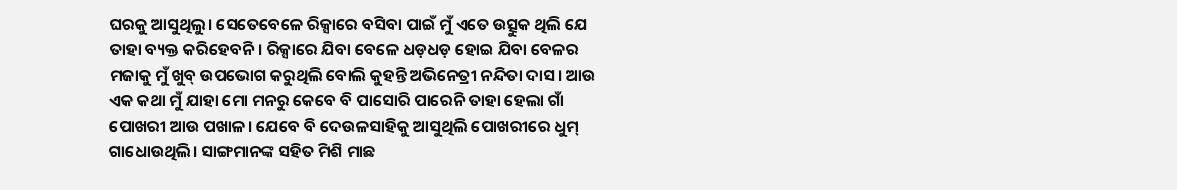ଘରକୁ ଆସୁଥିଲୁ। ସେତେବେଳେ ରିକ୍ସାରେ ବସିବା ପାଇଁ ମୁଁ ଏତେ ଉତ୍ସୁକ ଥିଲି ଯେ ତାହା ବ୍ୟକ୍ତ କରିହେବନି। ରିକ୍ସାରେ ଯିବା ବେଳେ ଧଡ଼ଧଡ଼ ହୋଇ ଯିବା ବେଳର ମଜାକୁ ମୁଁ ଖୁବ୍ ଉପଭୋଗ କରୁଥିଲି ବୋଲି କୁହନ୍ତି ଅଭିନେତ୍ରୀ ନନ୍ଦିତା ଦାସ। ଆଉ ଏକ କଥା ମୁଁ ଯାହା ମୋ ମନରୁ କେବେ ବି ପାସୋରି ପାରେନି ତାହା ହେଲା ଗାଁ ପୋଖରୀ ଆଉ ପଖାଳ। ଯେବେ ବି ଦେଉଳସାହିକୁ ଆସୁଥିଲି ପୋଖରୀରେ ଧୁମ୍ ଗାଧୋଉଥିଲି। ସାଙ୍ଗମାନଙ୍କ ସହିତ ମିଶି ମାଛ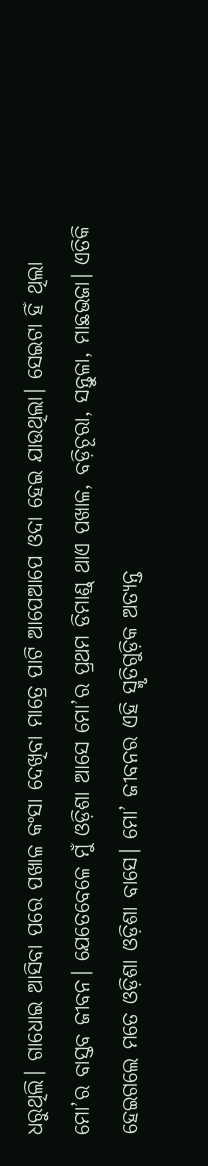ଧରୁଥିଲି। ଗାଧୋଇ ଆସିବା ପରେ ପଖାଳ କଂସା ଦେଖିବା ମାତ୍ରେ ପାଟି ଆପେଆପେ ଓଦା ହେଇ ଯାଉଥିଲା। ସେଇଟା ହିଁ ଥିଲା ମୋ’ର ବାସ୍ତବ ଜୀବନ। ଯେତେବେଳେ ମୁଁ ଓଡ଼ିଶା ଆସେ ମୋ’ର ପ୍ରଥମ ଡିମାଣ୍ଡ୍ ଥାଏ ପଖାଳ, ବଡ଼ିଚୂରା, ସନ୍ତୁଳା, ମାଛଭଜା। ଏତିକି ହେଇଗଲେ ମତେ ଓଡ଼ିଶା ଓଡ଼ିଶା ବାସେ। ମୋ’ ଜୀବନର ଏହି ସ୍ମୃତିଗୁଡ଼ିକ ଅତ୍ୟନ୍ତ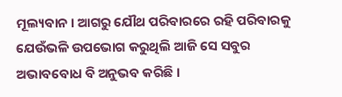ମୂଲ୍ୟବାନ। ଆଗରୁ ଯୌଥ ପରିବାରରେ ରହି ପରିବାରକୁ ଯେଉଁଭଳି ଉପଭୋଗ କରୁଥିଲି ଆଜି ସେ ସବୁର ଅଭାବବୋଧ ବି ଅନୁଭବ କରିଛି।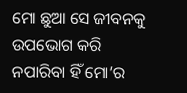ମୋ ଛୁଆ ସେ ଜୀବନକୁ ଉପଭୋଗ କରି ନପାରିବା ହିଁ ମୋ’ର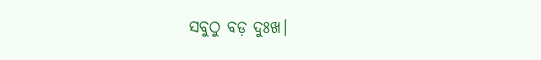ସବୁଠୁ ବଡ଼ ଦୁଃଖ।